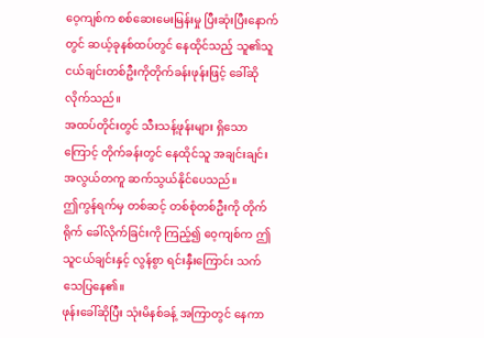ဝေ့ကျစ်က စစ်ဆေးမေးမြန်းမှု ပြီးဆုံးပြီးနောက်တွင် ဆယ့်ခုနစ်ထပ်တွင် နေထိုင်သည့် သူ၏သူငယ်ချင်းတစ်ဦးကိုတိုက်ခန်းဖုန်းဖြင့် ခေါ်ဆိုလိုက်သည်။
အထပ်တိုင်းတွင် သီးသန့်ဖုန်းများ ရှိသောကြောင့် တိုက်ခန်းတွင် နေထိုင်သူ အချင်းချင်း အလွယ်တကူ ဆက်သွယ်နိုင်ပေသည်။
ဤကွန်ရက်မှ တစ်ဆင့် တစ်စုံတစ်ဦးကို တိုက်ရိုက် ခေါ်လိုက်ခြင်းကို ကြည့်၍ ဝေ့ကျစ်က ဤသူငယ်ချင်းနှင့် လွန်စွာ ရင်းနှီးကြောင်း သက်သေပြနေ၏။
ဖုန်းခေါ်ဆိုပြီး သုံးမိနစ်ခန့် အကြာတွင် နေကာ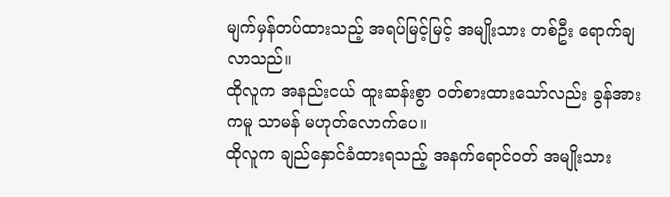မျက်မှန်တပ်ထားသည့် အရပ်မြင့်မြင့် အမျိုးသား တစ်ဦး ရောက်ချလာသည်။
ထိုလူက အနည်းငယ် ထူးဆန်းစွာ ၀တ်စားထားသော်လည်း ခွန်အားကမူ သာမန် မဟုတ်လောက်ပေ။
ထိုလူက ချည်နှောင်ခံထားရသည့် အနက်ရောင်ဝတ် အမျိုးသား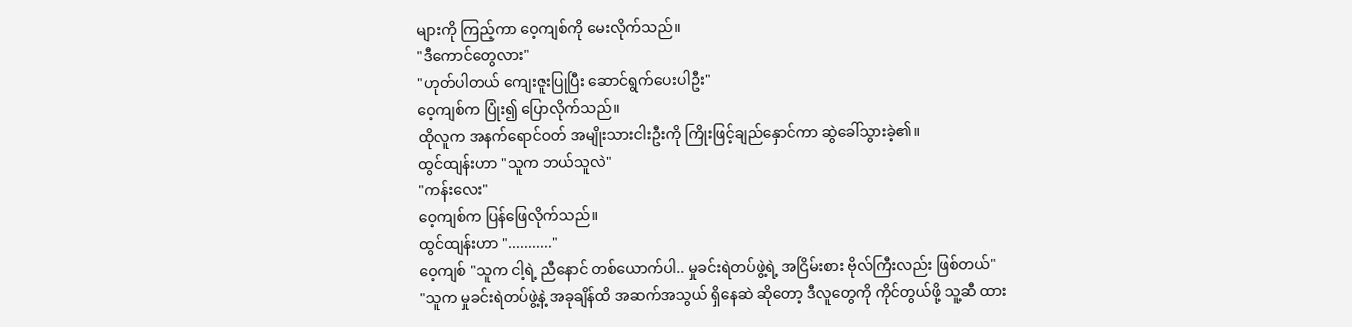များကို ကြည့်ကာ ဝေ့ကျစ်ကို မေးလိုက်သည်။
"ဒီကောင်တွေလား"
"ဟုတ်ပါတယ် ကျေးဇူးပြုပြီး ဆောင်ရွက်ပေးပါဦး"
ဝေ့ကျစ်က ပြုံး၍ ပြောလိုက်သည်။
ထိုလူက အနက်ရောင်ဝတ် အမျိုးသားငါးဦးကို ကြိုးဖြင့်ချည်နှောင်ကာ ဆွဲခေါ်သွားခဲ့၏။
ထွင်ထျန်းဟာ "သူက ဘယ်သူလဲ"
"ကန်းလေး"
ဝေ့ကျစ်က ပြန်ဖြေလိုက်သည်။
ထွင်ထျန်းဟာ "..........."
ဝေ့ကျစ် "သူက ငါ့ရဲ့ ညီနောင် တစ်ယောက်ပါ.. မှုခင်းရဲတပ်ဖွဲ့ရဲ့ အငြိမ်းစား ဗိုလ်ကြီးလည်း ဖြစ်တယ်"
"သူက မှုခင်းရဲတပ်ဖွဲ့နဲ့ အခုချိန်ထိ အဆက်အသွယ် ရှိနေဆဲ ဆိုတော့ ဒီလူတွေကို ကိုင်တွယ်ဖို့ သူ့ဆီ ထား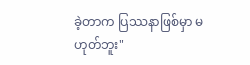ခဲ့တာက ပြဿနာဖြစ်မှာ မဟုတ်ဘူး"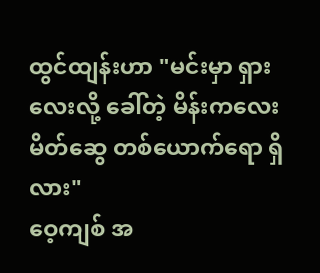ထွင်ထျန်းဟာ "မင်းမှာ ရှားလေးလို့ ခေါ်တဲ့ မိန်းကလေးမိတ်ဆွေ တစ်ယောက်ရော ရှိလား"
ဝေ့ကျစ် အ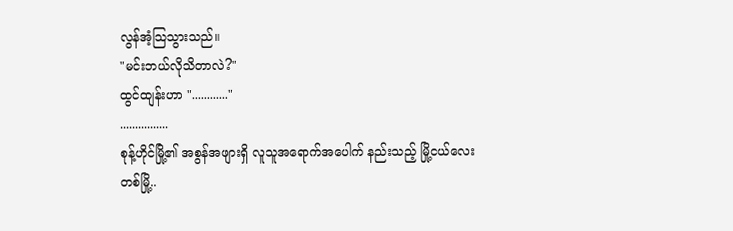လွန်အံ့သြသွားသည်။
"မင်းဘယ်လိုသိတာလဲ?"
ထွင်ထျန်းဟာ "............"
................
စုန့်ဟိုင်မြို့၏ အစွန်အဖျားရှိ လူသူအရောက်အပေါက် နည်းသည့် မြို့ငယ်လေး တစ်မြို့..